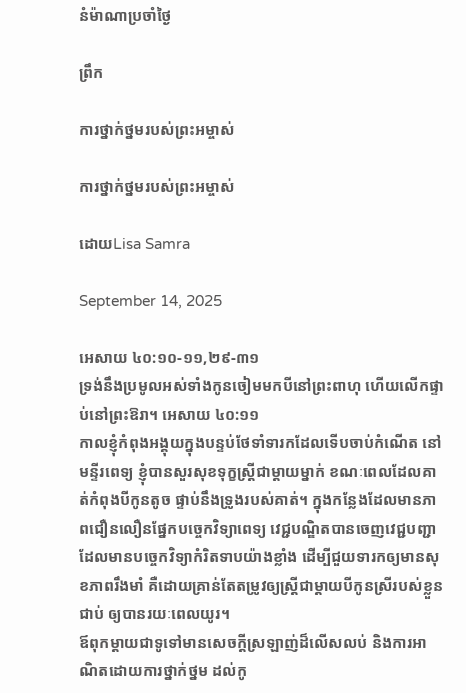នំម៉ាណាប្រចាំថ្ងៃ

ព្រឹក

ការថ្នាក់ថ្នមរបស់ព្រះអម្ចាស់

ការថ្នាក់ថ្នមរបស់ព្រះអម្ចាស់

ដោយLisa Samra

September 14, 2025

អេសាយ ៤០:១០-១១,២៩-៣១
ទ្រង់នឹងប្រមូលអស់ទាំងកូនចៀមមកបីនៅព្រះពាហុ ហើយលើកផ្ទាប់នៅព្រះឱរា។ អេសាយ ៤០:១១
កាលខ្ញុំកំពុងអង្គុយក្នុងបន្ទប់ថែទាំទារកដែលទើបចាប់កំណើត នៅមន្ទីរពេទ្យ ខ្ញុំបានសួរសុខទុក្ខស្រ្តីជាម្តាយម្នាក់ ខណៈពេលដែលគាត់កំពុងបីកូនតូច ផ្ទាប់នឹងទ្រូងរបស់គាត់។ ក្នុងកន្លែងដែលមានភាពជឿនលឿនផ្នែកបច្ចេកវិទ្យាពេទ្យ វេជ្ជបណ្ឌិតបានចេញវេជ្ជបញ្ជាដែលមានបច្ចេកវិទ្យាកំរិតទាបយ៉ាងខ្លាំង ដើម្បីជួយទារកឲ្យមានសុខភាពរឹងមាំ គឺដោយគ្រាន់តែតម្រូវឲ្យស្រ្តីជាម្តាយបីកូនស្រីរបស់ខ្លួនជាប់ ឲ្យបានរយៈពេលយូរ។
ឪពុកម្តាយជាទូទៅមានសេចក្តីស្រឡាញ់ដ៏លើសលប់ និងការអាណិតដោយការថ្នាក់ថ្នម ដល់កូ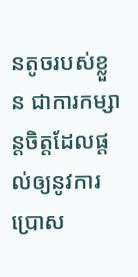នតូចរបស់ខ្លួន ជាការកម្សាន្តចិត្តដែលផ្តល់ឲ្យនូវការប្រោស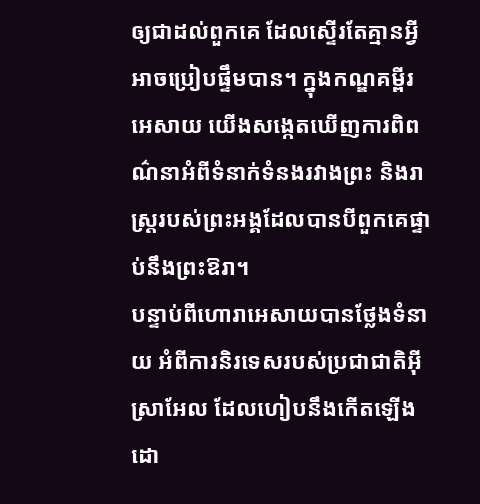ឲ្យជាដល់ពួកគេ ដែលស្ទើរតែគ្មានអ្វីអាចប្រៀបផ្ទឹមបាន។ ក្នុងកណ្ឌគម្ពីរអេសាយ យើងសង្កេតឃើញការពិពណ៌នាអំពីទំនាក់ទំនងរវាងព្រះ និងរាស្រ្តរបស់ព្រះអង្គដែលបានបីពួកគេផ្ទាប់នឹងព្រះឱរា។
បន្ទាប់ពីហោរាអេសាយបានថ្លែងទំនាយ អំពីការនិរទេសរបស់ប្រជាជាតិអ៊ីស្រាអែល ដែលហៀបនឹងកើតឡើង ដោ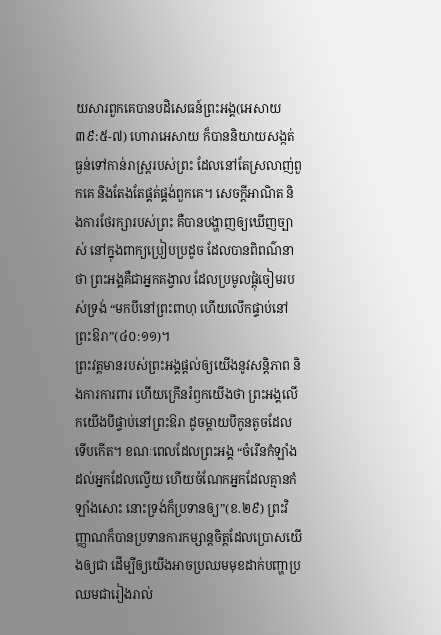យសារពួកគេបានបដិសេធន៍ព្រះអង្គ(អេសាយ ៣៩:៥-៧) ហោរាអេសាយ ក៏បាននិយាយសង្កត់ធ្ងន់ទៅកាន់រាស្រ្តរបស់ព្រះ ដែលនៅតែស្រលាញ់ពួកគេ និងតែងតែផ្គត់ផ្គង់ពួកគេ។ សេចក្តីអាណិត និងការថែរក្សារបស់ព្រះ គឺបានបង្ហាញឲ្យឃើញច្បាស់ នៅក្នុងពាក្យប្រៀបប្រដូច ដែលបានពិពណ៌នាថា ព្រះអង្គគឺជាអ្នកគង្វាល ដែលប្រមូលផ្តុំចៀមរបស់ទ្រង់ “មកបីនៅព្រះពាហុ ហើយលើកផ្ទាប់នៅព្រះឱរា”(៤០:១១)។
ព្រះវត្តមានរបស់ព្រះអង្គផ្តល់ឲ្យយើងនូវសន្តិភាព និងការការពារ ហើយក្រើនរំឭកយើងថា ព្រះអង្គលើកយើងបីផ្ទាប់នៅព្រះឱរា ដូចម្តាយបីកូនតូចដែលទើបកើត។ ខណៈពេលដែលព្រះអង្គ “ចំរើនកំឡាំង ដល់អ្នកដែលល្វើយ ហើយចំណែកអ្នកដែលគ្មានកំឡាំងសោះ នោះទ្រង់ក៏ប្រទានឲ្យ”(ខ.២៩) ព្រះវិញ្ញាណក៏បានប្រទានការកម្សាន្តចិត្តដែលប្រោសយើងឲ្យជា ដើម្បីឲ្យយើងអាចប្រឈមមុខដាក់បញ្ហាប្រឈមជារៀងរាល់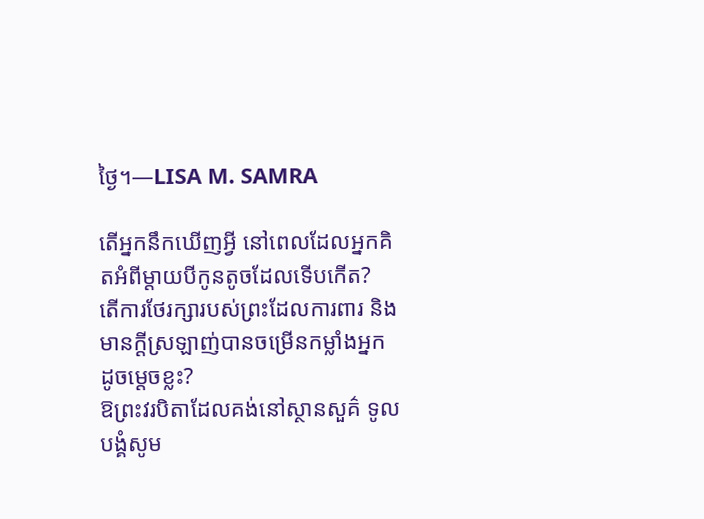ថ្ងៃ។—LISA M. SAMRA

តើអ្នកនឹកឃើញអ្វី នៅពេលដែលអ្នកគិតអំពីម្តាយបីកូនតូចដែលទើបកើត?
តើការថែរក្សារបស់ព្រះដែលការពារ និងមានក្តីស្រឡាញ់បានចម្រើនកម្លាំងអ្នក ដូចម្តេចខ្លះ?
ឱព្រះវរបិតាដែលគង់នៅស្ថានសួគ៌ ទូលបង្គំសូម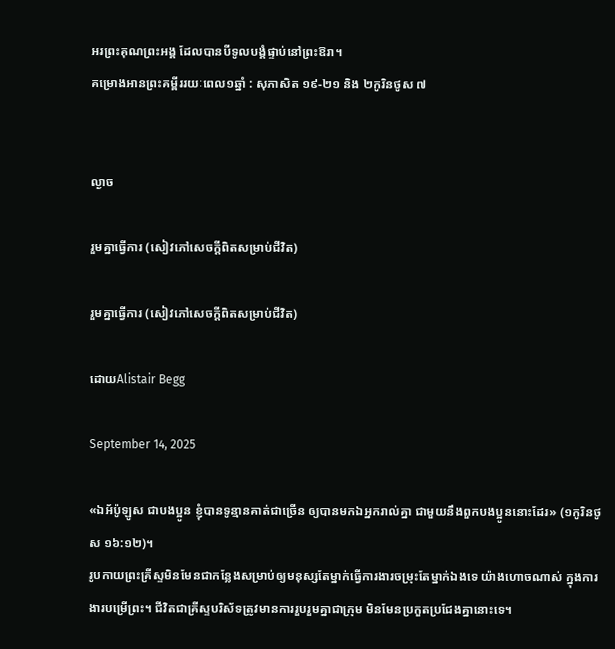អរព្រះគុណព្រះអង្គ ដែលបានបីទូលបង្គំផ្ទាប់នៅព្រះឱរា។
គម្រោងអានព្រះគម្ពីររយៈពេល១ឆ្នាំ : សុភាសិត ១៩-២១ និង ២កូរិនថូស ៧


ល្ងាច

រួមគ្នាធ្វើការ (សៀវភៅសេចក្ដីពិតសម្រាប់ជីវិត)

រួមគ្នាធ្វើការ (សៀវភៅសេចក្ដីពិតសម្រាប់ជីវិត)

ដោយAlistair Begg

September 14, 2025

«ឯអ័ប៉ូឡូស ជាបងប្អូន ខ្ញុំបានទូន្មានគាត់ជាច្រើន ឲ្យបានមកឯអ្នករាល់គ្នា ជាមួយនឹងពួកបងប្អូននោះដែរ» (១កូរិនថូស ១៦:១២)។
រូបកាយព្រះគ្រីស្ទមិនមែនជាកន្លែងសម្រាប់ឲ្យមនុស្សតែម្នាក់ធ្វើការងារចម្រុះតែម្នាក់ឯងទេ យ៉ាងហោចណាស់ ក្នុងការងារបម្រើព្រះ។ ជីវិតជាគ្រីស្ទបរិស័ទត្រូវមានការរួបរួមគ្នាជាក្រុម មិនមែនប្រកួតប្រជែងគ្នានោះទេ។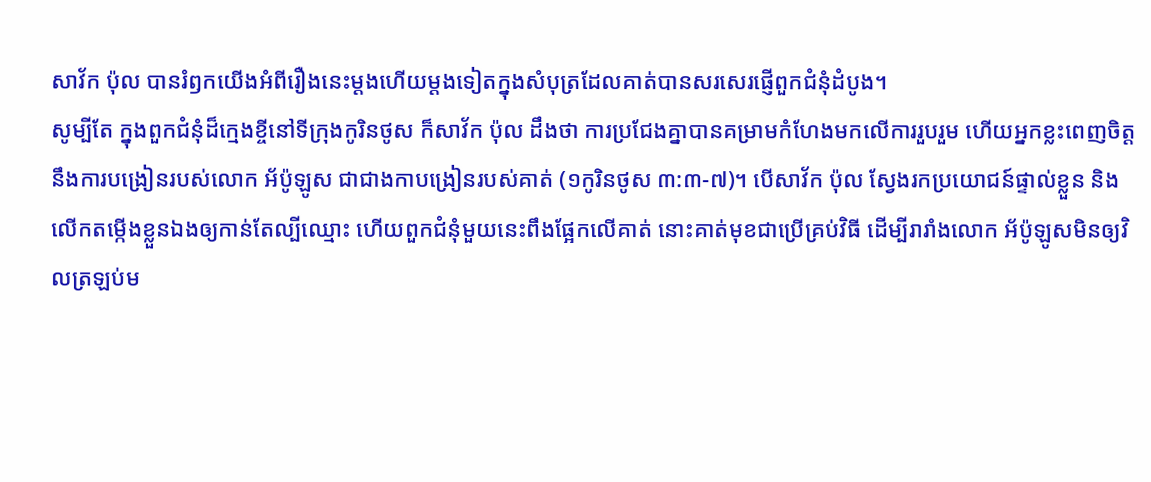សាវ័ក ប៉ុល បានរំឭកយើងអំពីរឿងនេះម្តងហើយម្តងទៀតក្នុងសំបុត្រដែលគាត់បានសរសេរផ្ញើពួកជំនុំដំបូង។
សូម្បីតែ ក្នុងពួកជំនុំដ៏ក្មេងខ្ចីនៅទីក្រុងកូរិនថូស ក៏សាវ័ក ប៉ុល ដឹងថា ការប្រជែងគ្នាបានគម្រាមកំហែងមកលើការរួបរួម ហើយអ្នកខ្លះពេញចិត្តនឹងការបង្រៀនរបស់លោក អ័ប៉ូឡូស ជាជាងកាបង្រៀនរបស់គាត់ (១កូរិនថូស ៣:៣-៧)។ បើសាវ័ក ប៉ុល ស្វែងរកប្រយោជន៍ផ្ទាល់ខ្លួន និងលើកតម្កើងខ្លួនឯងឲ្យកាន់តែល្បីឈ្មោះ ហើយពួកជំនុំមួយនេះពឹងផ្អែកលើគាត់ នោះគាត់មុខជាប្រើគ្រប់វិធី ដើម្បីរារាំងលោក អ័ប៉ូឡូសមិនឲ្យវិលត្រឡប់ម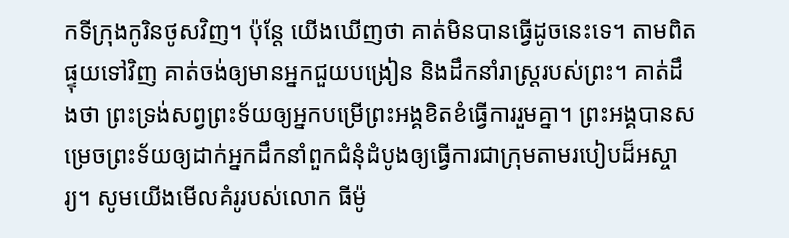កទីក្រុងកូរិនថូសវិញ។ ប៉ុន្តែ យើងឃើញថា គាត់មិនបានធ្វើដូចនេះទេ។ តាមពិត ផ្ទុយទៅវិញ គាត់ចង់ឲ្យមានអ្នកជួយបង្រៀន និងដឹកនាំរាស្ត្ររបស់ព្រះ។ គាត់ដឹងថា ព្រះទ្រង់សព្វព្រះទ័យឲ្យអ្នកបម្រើព្រះអង្គខិតខំធ្វើការរួមគ្នា។ ព្រះអង្គបានសម្រេចព្រះទ័យឲ្យដាក់អ្នកដឹកនាំពួកជំនុំដំបូងឲ្យធ្វើការជាក្រុមតាមរបៀបដ៏អស្ចារ្យ។ សូមយើងមើលគំរូរបស់លោក ធីម៉ូ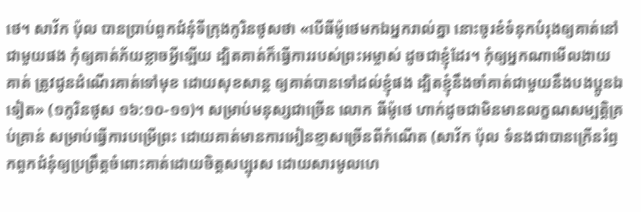ថេ។ សាវ័ក ប៉ុល បានប្រាប់ពួកជំនុំទីក្រុងកូរិនថូសថា «បើធីម៉ូថេមកឯអ្នករាល់គ្នា នោះចូរខំទំនុកបំរុងឲ្យគាត់នៅជាមួយផង កុំឲ្យគាត់ភ័យខ្លាចអ្វីឡើយ ដ្បិតគាត់ក៏ធ្វើការរបស់ព្រះអម្ចាស់ ដូចជាខ្ញុំដែរ។ កុំឲ្យអ្នកណាមើលងាយគាត់ ត្រូវជូនដំណើរគាត់ទៅមុខ ដោយសុខសាន្ត ឲ្យគាត់បានទៅដល់ខ្ញុំផង ដ្បិតខ្ញុំនឹងចាំគាត់ជាមួយនឹងបងប្អូនឯទៀត» (១កូរិនថូស ១៦:១០-១១)។ សម្រាប់មនុស្សជាច្រើន លោក ធីម៉ូថេ ហាក់ដូចជាមិនមានលក្ខណសម្បត្តិគ្រប់គ្រាន់ សម្រាប់ធ្វើការបម្រើព្រះ ដោយគាត់មានការអៀនខ្មាសច្រើនពីកំណើត (សាវ័ក ប៉ុល ទំនងជាបានក្រើនរំឭកពួកជំនុំឲ្យប្រព្រឹត្តចំពោះគាត់ដោយចិត្តសប្បុរស ដោយសារមូលហេ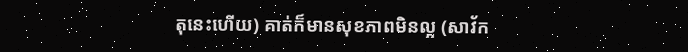តុនេះហើយ) គាត់ក៏មានសុខភាពមិនល្អ (សាវ័ក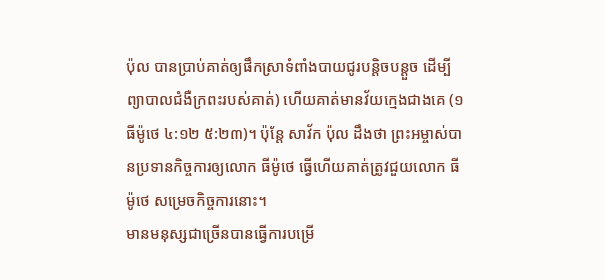ប៉ុល បានប្រាប់គាត់ឲ្យផឹកស្រាទំពាំងបាយជូរបន្តិចបន្តួច ដើម្បីព្យាបាលជំងឺក្រពះរបស់គាត់) ហើយគាត់មានវ័យក្មេងជាងគេ (១ធីម៉ូថេ ៤:១២ ៥:២៣)។ ប៉ុន្តែ សាវ័ក ប៉ុល ដឹងថា ព្រះអម្ចាស់បានប្រទានកិច្ចការឲ្យលោក ធីម៉ូថេ ធ្វើហើយគាត់ត្រូវជួយលោក ធីម៉ូថេ សម្រេចកិច្ចការនោះ។
មានមនុស្សជាច្រើនបានធ្វើការបម្រើ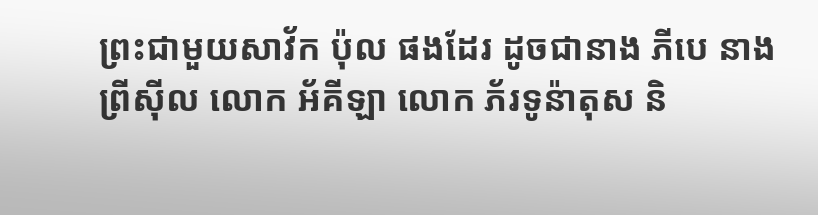ព្រះជាមួយសាវ័ក ប៉ុល ផងដែរ ដូចជានាង ភីបេ នាង ព្រីស៊ីល លោក អ័គីឡា លោក ភ័រទូន៉ាតុស និ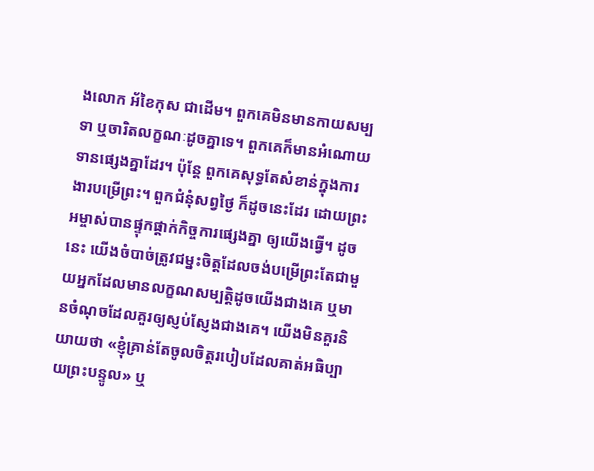ងលោក អ័ខៃកុស ជាដើម។ ពួកគេមិនមានកាយសម្បទា ឬចារិតលក្ខណៈដូចគ្នាទេ។ ពួកគេក៏មានអំណោយទានផ្សេងគ្នាដែរ។ ប៉ុន្តែ ពួកគេសុទ្ធតែសំខាន់ក្នុងការងារបម្រើព្រះ។ ពួកជំនុំសព្វថ្ងៃ ក៏ដូចនេះដែរ ដោយព្រះអម្ចាស់បានផ្ទុកផ្ដាក់កិច្ចការផ្សេងគ្នា ឲ្យយើងធ្វើ។ ដូចនេះ យើងចំបាច់ត្រូវជម្នះចិត្តដែលចង់បម្រើព្រះតែជាមួយអ្នកដែលមានលក្ខណសម្បត្តិដូចយើងជាងគេ ឬមានចំណុចដែលគួរឲ្យស្ញប់ស្ញែងជាងគេ។ យើងមិនគួរនិយាយថា «ខ្ញុំគ្រាន់តែចូលចិត្តរបៀបដែលគាត់អធិប្បាយព្រះបន្ទូល» ឬ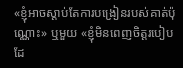«ខ្ញុំអាចស្តាប់តែការបង្រៀនរបស់គាត់ប៉ុណ្ណោះ» ឬមួយ «ខ្ញុំមិនពេញចិត្តរបៀបដែ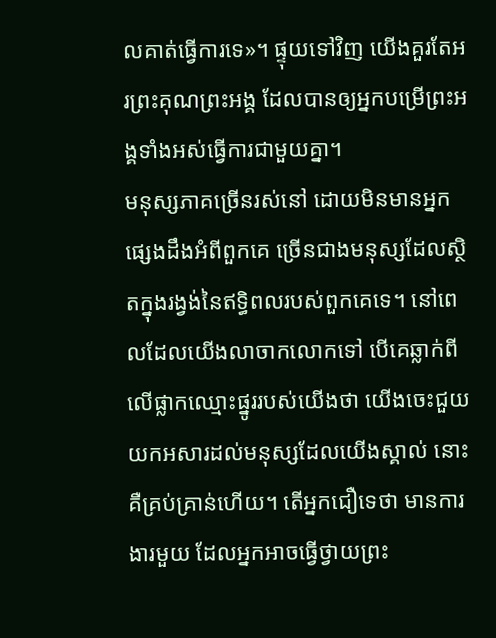លគាត់ធ្វើការទេ»។ ផ្ទុយទៅវិញ យើងគួរតែអរព្រះគុណព្រះអង្គ ដែលបានឲ្យអ្នកបម្រើព្រះអង្គទាំងអស់ធ្វើការជាមួយគ្នា។
មនុស្សភាគច្រើនរស់នៅ ដោយមិនមានអ្នកផ្សេងដឹងអំពីពួកគេ ច្រើនជាងមនុស្សដែលស្ថិតក្នុងរង្វង់នៃឥទ្ធិពលរបស់ពួកគេទេ។ នៅពេលដែលយើងលាចាកលោកទៅ បើគេឆ្លាក់ពីលើផ្លាកឈ្មោះផ្នូររបស់យើងថា យើងចេះជួយយកអសារដល់មនុស្សដែលយើងស្គាល់ នោះគឺគ្រប់គ្រាន់ហើយ។ តើអ្នកជឿទេថា មានការងារមួយ ដែលអ្នកអាចធ្វើថ្វាយព្រះ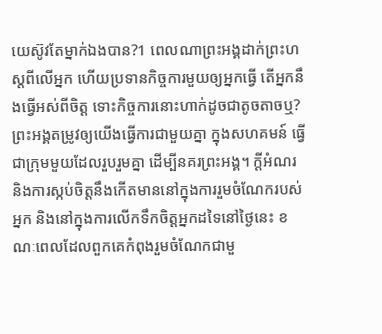យេស៊ូវតែម្នាក់ឯងបាន?1 ពេលណាព្រះអង្គដាក់ព្រះហស្តពីលើអ្នក ហើយប្រទានកិច្ចការមួយឲ្យអ្នកធ្វើ តើអ្នកនឹងធ្វើអស់ពីចិត្ត ទោះកិច្ចការនោះហាក់ដូចជាតូចតាចឬ? ព្រះអង្គតម្រូវឲ្យយើងធ្វើការជាមួយគ្នា ក្នុងសហគមន៍ ធ្វើជាក្រុមមួយដែលរួបរួមគ្នា ដើម្បីនគរព្រះអង្គ។ ក្តីអំណរ និងការស្កប់ចិត្តនឹងកើតមាននៅក្នុងការរួមចំណែករបស់អ្នក និងនៅក្នុងការលើកទឹកចិត្តអ្នកដទៃនៅថ្ងៃនេះ ខណៈពេលដែលពួកគេកំពុងរួមចំណែកជាមួ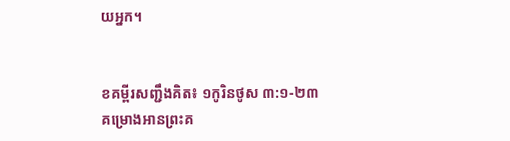យអ្នក។


ខគម្ពីរសញ្ជឹងគិត៖ ១កូរិនថូស ៣:១-២៣
គម្រោងអានព្រះគ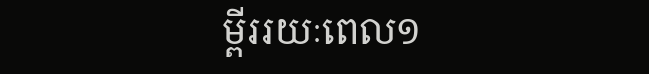ម្ពីររយៈពេល១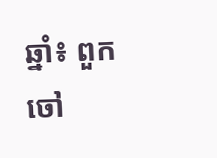ឆ្នាំ៖ ពួកចៅ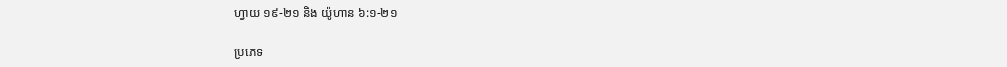ហ្វាយ ១៩-២១ និង យ៉ូហាន ៦:១-២១

ប្រភេទ